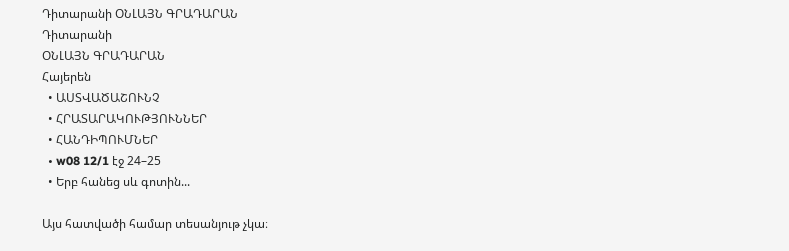Դիտարանի ՕՆԼԱՅՆ ԳՐԱԴԱՐԱՆ
Դիտարանի
ՕՆԼԱՅՆ ԳՐԱԴԱՐԱՆ
Հայերեն
  • ԱՍՏՎԱԾԱՇՈՒՆՉ
  • ՀՐԱՏԱՐԱԿՈՒԹՅՈՒՆՆԵՐ
  • ՀԱՆԴԻՊՈՒՄՆԵՐ
  • w08 12/1 էջ 24–25
  • Երբ հանեց սև գոտին...

Այս հատվածի համար տեսանյութ չկա։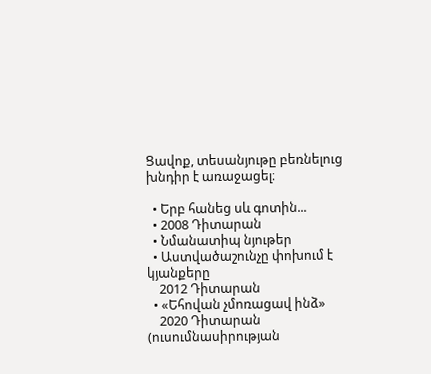Ցավոք, տեսանյութը բեռնելուց խնդիր է առաջացել։

  • Երբ հանեց սև գոտին...
  • 2008 Դիտարան
  • Նմանատիպ նյութեր
  • Աստվածաշունչը փոխում է կյանքերը
    2012 Դիտարան
  • «Եհովան չմոռացավ ինձ»
    2020 Դիտարան (ուսումնասիրության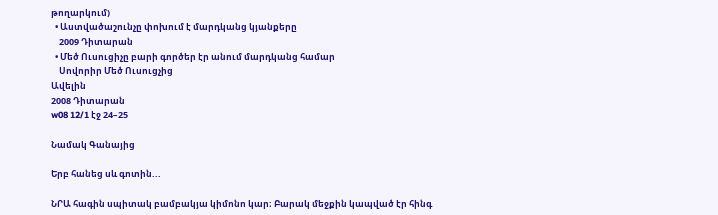թողարկում)
  • Աստվածաշունչը փոխում է մարդկանց կյանքերը
    2009 Դիտարան
  • Մեծ Ուսուցիչը բարի գործեր էր անում մարդկանց համար
    Սովորիր Մեծ Ուսուցչից
Ավելին
2008 Դիտարան
w08 12/1 էջ 24–25

Նամակ Գանայից

Երբ հանեց սև գոտին...

ՆՐԱ հագին սպիտակ բամբակյա կիմոնո կար։ Բարակ մեջքին կապված էր հինգ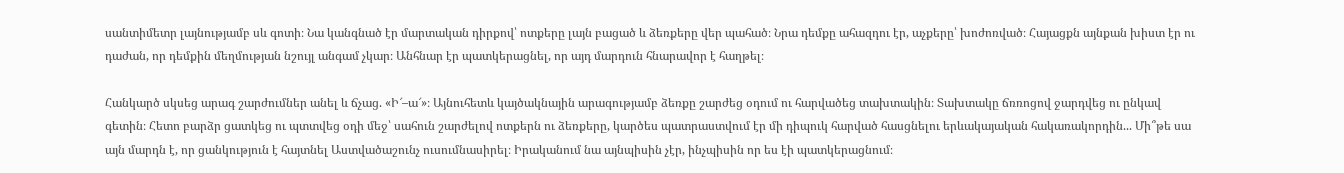սանտիմետր լայնությամբ սև գոտի։ Նա կանգնած էր մարտական դիրքով՝ ոտքերը լայն բացած և ձեռքերը վեր պահած։ Նրա դեմքը ահազդու էր, աչքերը՝ խոժոռված։ Հայացքն այնքան խիստ էր ու դաժան, որ դեմքին մեղմության նշույլ անգամ չկար։ Անհնար էր պատկերացնել, որ այդ մարդուն հնարավոր է հաղթել։

Հանկարծ սկսեց արագ շարժումներ անել և ճչաց. «Ի՜–ա՜»։ Այնուհետև կայծակնային արագությամբ ձեռքը շարժեց օդում ու հարվածեց տախտակին։ Տախտակը ճռռոցով ջարդվեց ու ընկավ գետին։ Հետո բարձր ցատկեց ու պտտվեց օդի մեջ՝ սահուն շարժելով ոտքերն ու ձեռքերը, կարծես պատրաստվում էր մի դիպուկ հարված հասցնելու երևակայական հակառակորդին... Մի՞թե սա այն մարդն է, որ ցանկություն է հայտնել Աստվածաշունչ ուսումնասիրել։ Իրականում նա այնպիսին չէր, ինչպիսին որ ես էի պատկերացնում։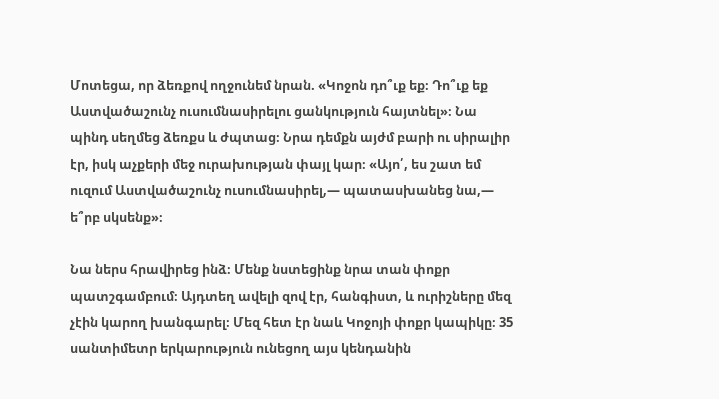Մոտեցա, որ ձեռքով ողջունեմ նրան. «Կոջոն դո՞ւք եք։ Դո՞ւք եք Աստվածաշունչ ուսումնասիրելու ցանկություն հայտնել»։ Նա պինդ սեղմեց ձեռքս և ժպտաց։ Նրա դեմքն այժմ բարի ու սիրալիր էր, իսկ աչքերի մեջ ուրախության փայլ կար։ «Այո՛, ես շատ եմ ուզում Աստվածաշունչ ուսումնասիրել,— պատասխանեց նա,— ե՞րբ սկսենք»։

Նա ներս հրավիրեց ինձ։ Մենք նստեցինք նրա տան փոքր պատշգամբում։ Այդտեղ ավելի զով էր, հանգիստ, և ուրիշները մեզ չէին կարող խանգարել։ Մեզ հետ էր նաև Կոջոյի փոքր կապիկը։ 35 սանտիմետր երկարություն ունեցող այս կենդանին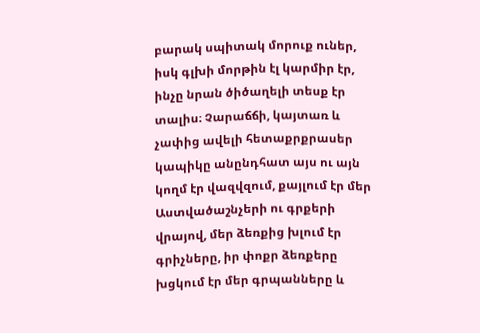բարակ սպիտակ մորուք ուներ, իսկ գլխի մորթին էլ կարմիր էր, ինչը նրան ծիծաղելի տեսք էր տալիս։ Չարաճճի, կայտառ և չափից ավելի հետաքրքրասեր կապիկը անընդհատ այս ու այն կողմ էր վազվզում, քայլում էր մեր Աստվածաշնչերի ու գրքերի վրայով, մեր ձեռքից խլում էր գրիչները, իր փոքր ձեռքերը խցկում էր մեր գրպանները և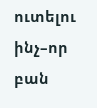ուտելու ինչ–որ բան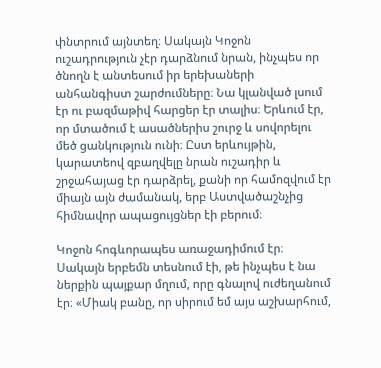փնտրում այնտեղ։ Սակայն Կոջոն ուշադրություն չէր դարձնում նրան, ինչպես որ ծնողն է անտեսում իր երեխաների անհանգիստ շարժումները։ Նա կլանված լսում էր ու բազմաթիվ հարցեր էր տալիս։ Երևում էր, որ մտածում է ասածներիս շուրջ և սովորելու մեծ ցանկություն ունի։ Ըստ երևույթին, կարատեով զբաղվելը նրան ուշադիր և շրջահայաց էր դարձրել, քանի որ համոզվում էր միայն այն ժամանակ, երբ Աստվածաշնչից հիմնավոր ապացույցներ էի բերում։

Կոջոն հոգևորապես առաջադիմում էր։ Սակայն երբեմն տեսնում էի, թե ինչպես է նա ներքին պայքար մղում, որը գնալով ուժեղանում էր։ «Միակ բանը, որ սիրում եմ այս աշխարհում,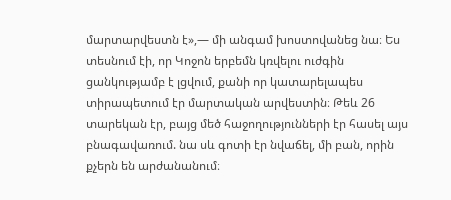մարտարվեստն է»,— մի անգամ խոստովանեց նա։ Ես տեսնում էի, որ Կոջոն երբեմն կռվելու ուժգին ցանկությամբ է լցվում, քանի որ կատարելապես տիրապետում էր մարտական արվեստին։ Թեև 26 տարեկան էր, բայց մեծ հաջողությունների էր հասել այս բնագավառում. նա սև գոտի էր նվաճել, մի բան, որին քչերն են արժանանում։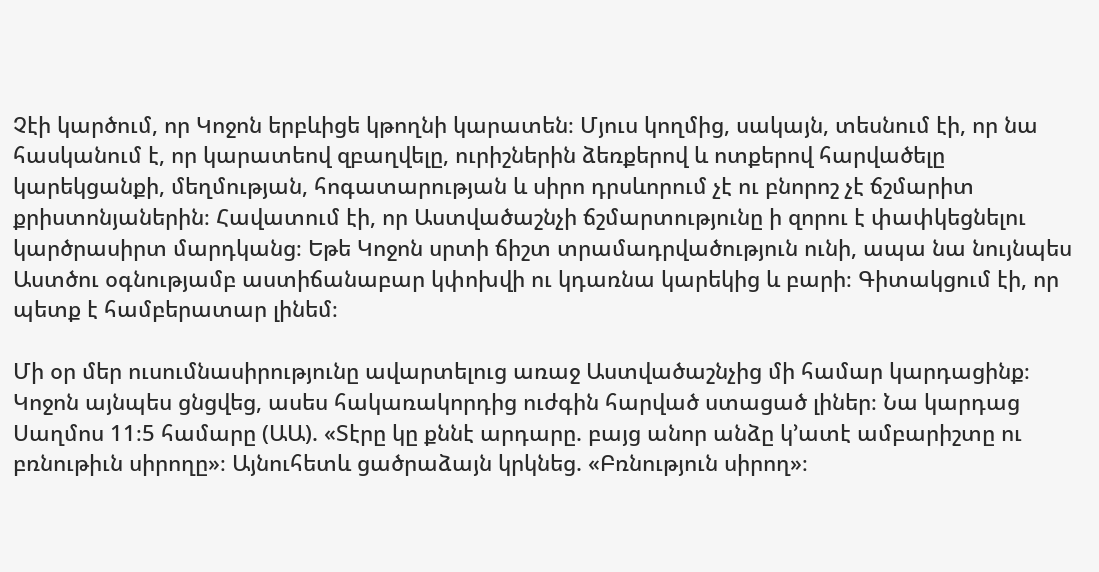Չէի կարծում, որ Կոջոն երբևիցե կթողնի կարատեն։ Մյուս կողմից, սակայն, տեսնում էի, որ նա հասկանում է, որ կարատեով զբաղվելը, ուրիշներին ձեռքերով և ոտքերով հարվածելը կարեկցանքի, մեղմության, հոգատարության և սիրո դրսևորում չէ ու բնորոշ չէ ճշմարիտ քրիստոնյաներին։ Հավատում էի, որ Աստվածաշնչի ճշմարտությունը ի զորու է փափկեցնելու կարծրասիրտ մարդկանց։ Եթե Կոջոն սրտի ճիշտ տրամադրվածություն ունի, ապա նա նույնպես Աստծու օգնությամբ աստիճանաբար կփոխվի ու կդառնա կարեկից և բարի։ Գիտակցում էի, որ պետք է համբերատար լինեմ։

Մի օր մեր ուսումնասիրությունը ավարտելուց առաջ Աստվածաշնչից մի համար կարդացինք։ Կոջոն այնպես ցնցվեց, ասես հակառակորդից ուժգին հարված ստացած լիներ։ Նա կարդաց Սաղմոս 11։5 համարը (ԱԱ). «Տէրը կը քննէ արդարը. բայց անոր անձը կ’ատէ ամբարիշտը ու բռնութիւն սիրողը»։ Այնուհետև ցածրաձայն կրկնեց. «Բռնություն սիրող»։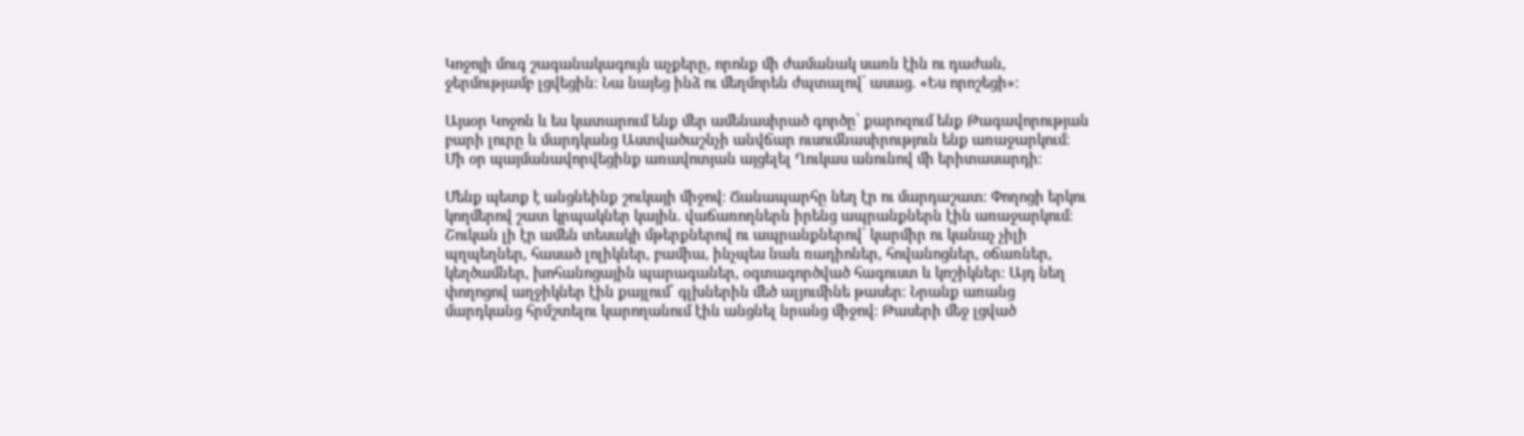Կոջոյի մուգ շագանակագույն աչքերը, որոնք մի ժամանակ սառն էին ու դաժան, ջերմությամբ լցվեցին։ Նա նայեց ինձ ու մեղմորեն ժպտալով՝ ասաց. «Ես որոշեցի»։

Այսօր Կոջոն և ես կատարում ենք մեր ամենասիրած գործը՝ քարոզում ենք Թագավորության բարի լուրը և մարդկանց Աստվածաշնչի անվճար ուսումնասիրություն ենք առաջարկում։ Մի օր պայմանավորվեցինք առավոտյան այցելել Ղուկաս անունով մի երիտասարդի։

Մենք պետք է անցնեինք շուկայի միջով։ Ճանապարհը նեղ էր ու մարդաշատ։ Փողոցի երկու կողմերով շատ կրպակներ կային. վաճառողներն իրենց ապրանքներն էին առաջարկում։ Շուկան լի էր ամեն տեսակի մթերքներով ու ապրանքներով՝ կարմիր ու կանաչ չիլի պղպեղներ, հասած լոլիկներ, բամիա, ինչպես նաև ռադիոներ, հովանոցներ, օճառներ, կեղծամներ, խոհանոցային պարագաներ, օգտագործված հագուստ և կոշիկներ։ Այդ նեղ փողոցով աղջիկներ էին քայլում՝ գլխներին մեծ ալյումինե թասեր։ Նրանք առանց մարդկանց հրմշտելու կարողանում էին անցնել նրանց միջով։ Թասերի մեջ լցված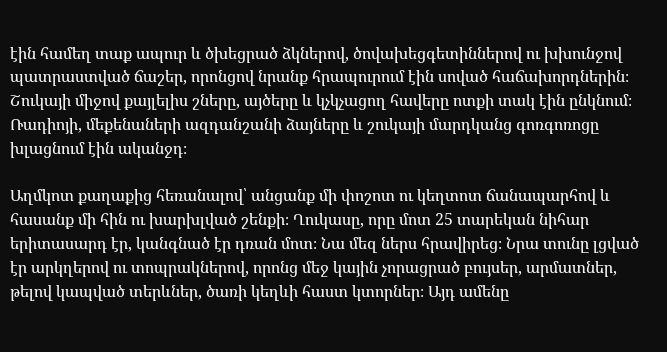էին համեղ տաք ապուր և ծխեցրած ձկներով, ծովախեցգետիններով ու խխունջով պատրաստված ճաշեր, որոնցով նրանք հրապուրում էին սոված հաճախորդներին։ Շուկայի միջով քայլելիս շները, այծերը և կչկչացող հավերը ոտքի տակ էին ընկնում։ Ռադիոյի, մեքենաների ազդանշանի ձայները և շուկայի մարդկանց գոռգոռոցը խլացնում էին ականջդ։

Աղմկոտ քաղաքից հեռանալով՝ անցանք մի փոշոտ ու կեղտոտ ճանապարհով և հասանք մի հին ու խարխլված շենքի։ Ղուկասը, որը մոտ 25 տարեկան նիհար երիտասարդ էր, կանգնած էր դռան մոտ։ Նա մեզ ներս հրավիրեց։ Նրա տունը լցված էր արկղերով ու տոպրակներով, որոնց մեջ կային չորացրած բույսեր, արմատներ, թելով կապված տերևներ, ծառի կեղևի հաստ կտորներ։ Այդ ամենը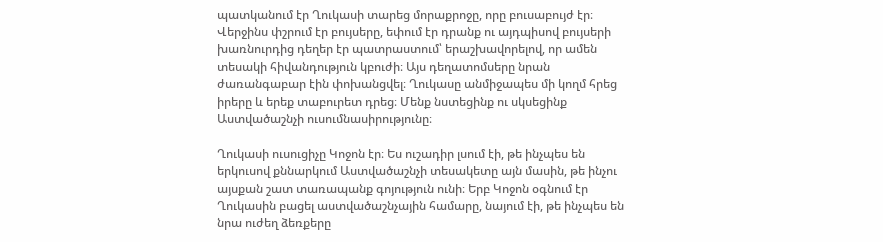պատկանում էր Ղուկասի տարեց մորաքրոջը, որը բուսաբույժ էր։ Վերջինս փշրում էր բույսերը, եփում էր դրանք ու այդպիսով բույսերի խառնուրդից դեղեր էր պատրաստում՝ երաշխավորելով, որ ամեն տեսակի հիվանդություն կբուժի։ Այս դեղատոմսերը նրան ժառանգաբար էին փոխանցվել։ Ղուկասը անմիջապես մի կողմ հրեց իրերը և երեք տաբուրետ դրեց։ Մենք նստեցինք ու սկսեցինք Աստվածաշնչի ուսումնասիրությունը։

Ղուկասի ուսուցիչը Կոջոն էր։ Ես ուշադիր լսում էի, թե ինչպես են երկուսով քննարկում Աստվածաշնչի տեսակետը այն մասին, թե ինչու այսքան շատ տառապանք գոյություն ունի։ Երբ Կոջոն օգնում էր Ղուկասին բացել աստվածաշնչային համարը, նայում էի, թե ինչպես են նրա ուժեղ ձեռքերը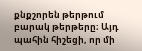քնքշորեն թերթում բարակ թերթերը։ Այդ պահին հիշեցի, որ մի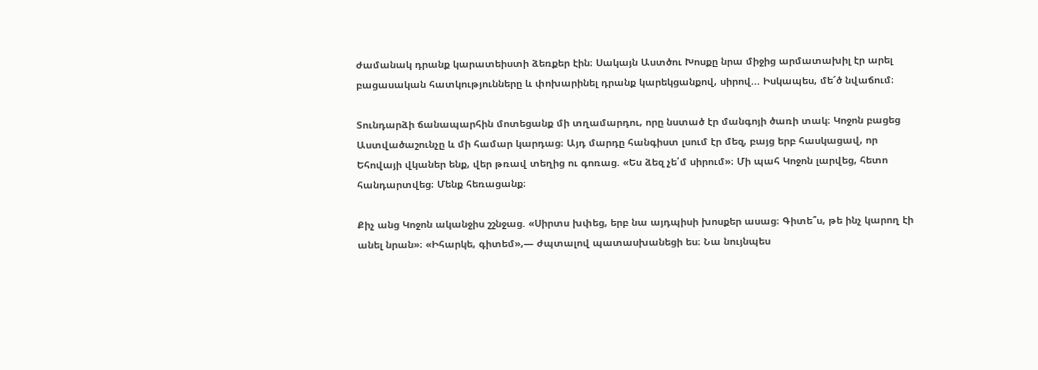ժամանակ դրանք կարատեիստի ձեռքեր էին։ Սակայն Աստծու Խոսքը նրա միջից արմատախիլ էր արել բացասական հատկությունները և փոխարինել դրանք կարեկցանքով, սիրով... Իսկապես, մե՜ծ նվաճում։

Տունդարձի ճանապարհին մոտեցանք մի տղամարդու, որը նստած էր մանգոյի ծառի տակ։ Կոջոն բացեց Աստվածաշունչը և մի համար կարդաց։ Այդ մարդը հանգիստ լսում էր մեզ, բայց երբ հասկացավ, որ Եհովայի վկաներ ենք, վեր թռավ տեղից ու գոռաց. «Ես ձեզ չե՛մ սիրում»։ Մի պահ Կոջոն լարվեց, հետո հանդարտվեց։ Մենք հեռացանք։

Քիչ անց Կոջոն ականջիս շշնջաց. «Սիրտս խփեց, երբ նա այդպիսի խոսքեր ասաց։ Գիտե՞ս, թե ինչ կարող էի անել նրան»։ «Իհարկե, գիտեմ»,— ժպտալով պատասխանեցի ես։ Նա նույնպես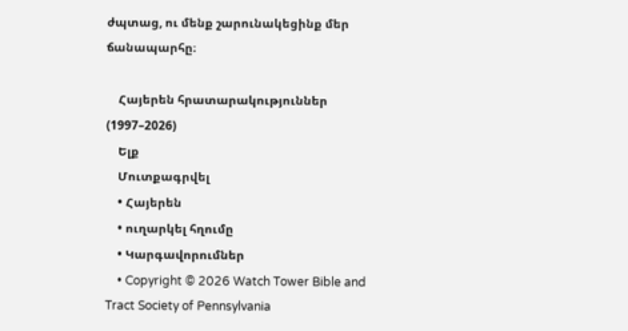ժպտաց, ու մենք շարունակեցինք մեր ճանապարհը։

    Հայերեն հրատարակություններ (1997–2026)
    Ելք
    Մուտքագրվել
    • Հայերեն
    • ուղարկել հղումը
    • Կարգավորումներ
    • Copyright © 2026 Watch Tower Bible and Tract Society of Pennsylvania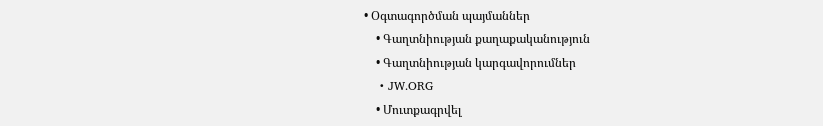• Օգտագործման պայմաններ
    • Գաղտնիության քաղաքականություն
    • Գաղտնիության կարգավորումներ
    • JW.ORG
    • Մուտքագրվել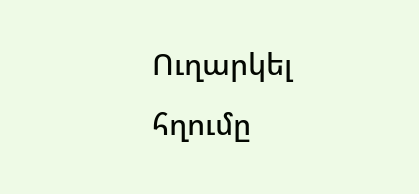Ուղարկել հղումը